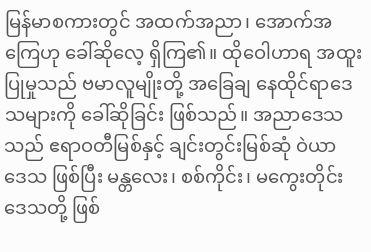မြန်မာစကားတွင် အထက်အညာ၊ အောက်အကြေဟု ခေါ်ဆိုလေ့ ရှိကြ၏။ ထိုဝေါဟာရ အထူးပြုမှုသည် ဗမာလူမျိုးတို့ အခြေချ နေထိုင်ရာဒေသများကို ခေါ်ဆိုခြင်း ဖြစ်သည်။ အညာဒေသသည် ဧရာဝတီမြစ်နှင့် ချင်းတွင်းမြစ်ဆုံ ဝဲယာ ဒေသ ဖြစ်ပြီး မန္တလေး၊ စစ်ကိုင်း၊ မကွေးတိုင်း ဒေသတို့ ဖြစ်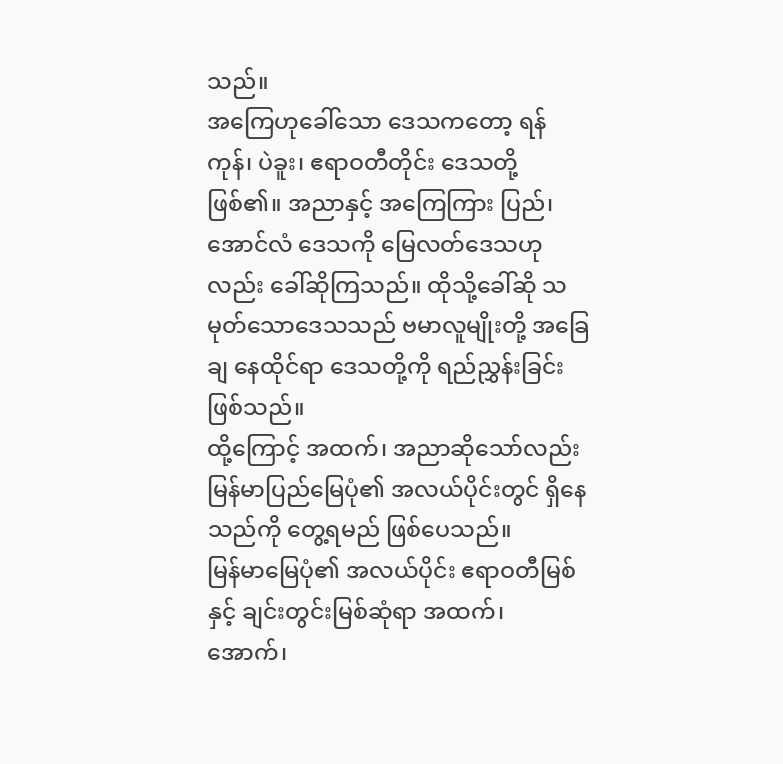သည်။
အကြေဟုခေါ်သော ဒေသကတော့ ရန်ကုန်၊ ပဲခူး၊ ဧရာဝတီတိုင်း ဒေသတို့ ဖြစ်၏။ အညာနှင့် အကြေကြား ပြည်၊ အောင်လံ ဒေသကို မြေလတ်ဒေသဟုလည်း ခေါ်ဆိုကြသည်။ ထိုသို့ခေါ်ဆို သမုတ်သောဒေသသည် ဗမာလူမျိုးတို့ အခြေချ နေထိုင်ရာ ဒေသတို့ကို ရည်ညွှန်းခြင်း ဖြစ်သည်။
ထို့ကြောင့် အထက်၊ အညာဆိုသော်လည်း မြန်မာပြည်မြေပုံ၏ အလယ်ပိုင်းတွင် ရှိနေသည်ကို တွေ့ရမည် ဖြစ်ပေသည်။
မြန်မာမြေပုံ၏ အလယ်ပိုင်း ဧရာဝတီမြစ်နှင့် ချင်းတွင်းမြစ်ဆုံရာ အထက်၊ အောက်၊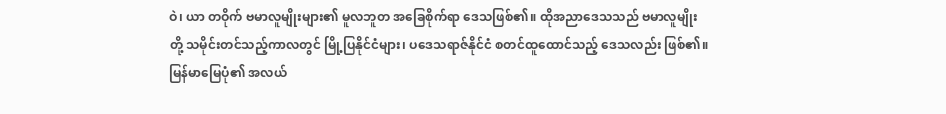ဝဲ၊ ယာ တဝိုက် ဗမာလူမျိုးများ၏ မူလဘူတ အခြေစိုက်ရာ ဒေသဖြစ်၏။ ထိုအညာဒေသသည် ဗမာလူမျိုးတို့ သမိုင်းတင်သည့်ကာလတွင် မြို့ပြနိုင်ငံများ၊ ပဒေသရာဇ်နိုင်ငံ စတင်ထူထောင်သည့် ဒေသလည်း ဖြစ်၏။
မြန်မာမြေပုံ၏ အလယ်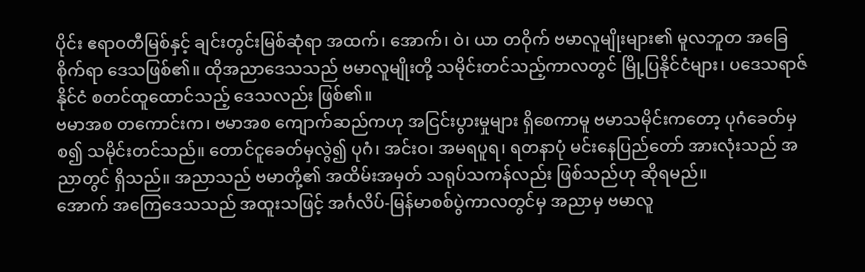ပိုင်း ဧရာဝတီမြစ်နှင့် ချင်းတွင်းမြစ်ဆုံရာ အထက်၊ အောက်၊ ဝဲ၊ ယာ တဝိုက် ဗမာလူမျိုးများ၏ မူလဘူတ အခြေစိုက်ရာ ဒေသဖြစ်၏။ ထိုအညာဒေသသည် ဗမာလူမျိုးတို့ သမိုင်းတင်သည့်ကာလတွင် မြို့ပြနိုင်ငံများ၊ ပဒေသရာဇ်နိုင်ငံ စတင်ထူထောင်သည့် ဒေသလည်း ဖြစ်၏။
ဗမာအစ တကောင်းက၊ ဗမာအစ ကျောက်ဆည်ကဟု အငြင်းပွားမှုများ ရှိစေကာမူ ဗမာသမိုင်းကတော့ ပုဂံခေတ်မှစ၍ သမိုင်းတင်သည်။ တောင်ငူခေတ်မှလွဲ၍ ပုဂံ၊ အင်းဝ၊ အမရပူရ၊ ရတနာပုံ မင်းနေပြည်တော် အားလုံးသည် အညာတွင် ရှိသည်။ အညာသည် ဗမာတို့၏ အထိမ်းအမှတ် သရုပ်သကန်လည်း ဖြစ်သည်ဟု ဆိုရမည်။
အောက် အကြေဒေသသည် အထူးသဖြင့် အင်္ဂလိပ်-မြန်မာစစ်ပွဲကာလတွင်မှ အညာမှ ဗမာလူ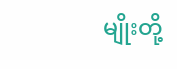မျိုးတို့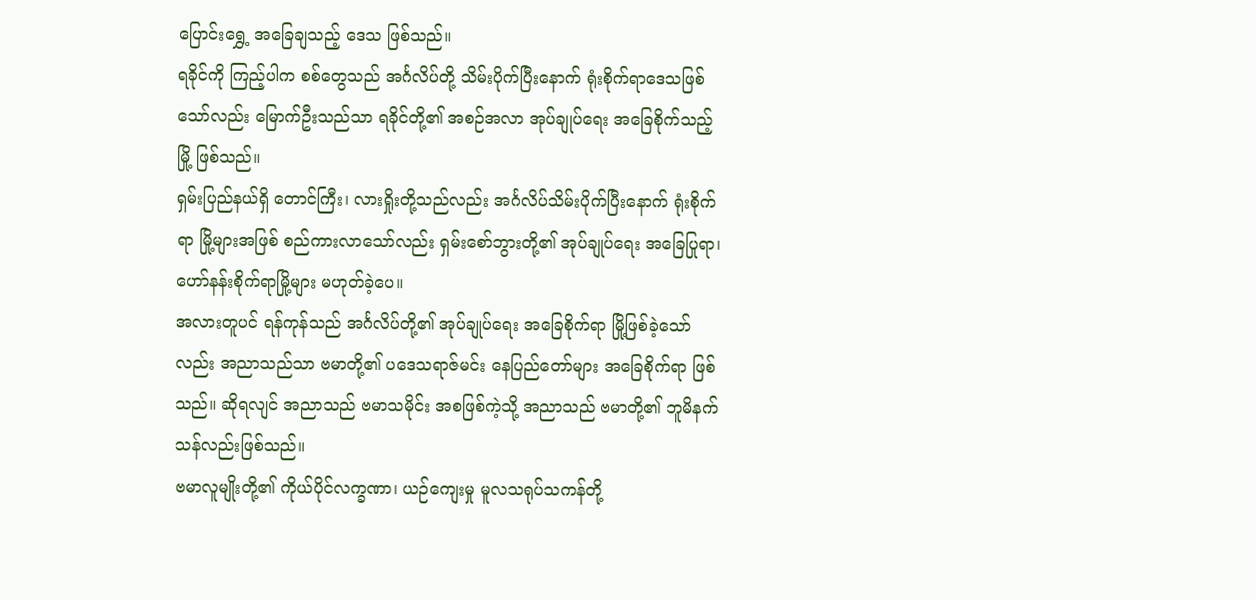ပြောင်းရွှေ့ အခြေချသည့် ဒေသ ဖြစ်သည်။
ရခိုင်ကို ကြည့်ပါက စစ်တွေသည် အင်္ဂလိပ်တို့ သိမ်းပိုက်ပြီးနောက် ရုံးစိုက်ရာဒေသဖြစ်သော်လည်း မြောက်ဦးသည်သာ ရခိုင်တို့၏ အစဉ်အလာ အုပ်ချုပ်ရေး အခြေစိုက်သည့်မြို့ ဖြစ်သည်။
ရှမ်းပြည်နယ်ရှိ တောင်ကြီး၊ လားရှိုးတို့သည်လည်း အင်္ဂလိပ်သိမ်းပိုက်ပြီးနောက် ရုံးစိုက်ရာ မြို့များအဖြစ် စည်ကားလာသော်လည်း ရှမ်းစော်ဘွားတို့၏ အုပ်ချုပ်ရေး အခြေပြုရာ၊ ဟော်နန်းစိုက်ရာမြို့များ မဟုတ်ခဲ့ပေ။
အလားတူပင် ရန်ကုန်သည် အင်္ဂလိပ်တို့၏ အုပ်ချုပ်ရေး အခြေစိုက်ရာ မြို့ဖြစ်ခဲ့သော်လည်း အညာသည်သာ ဗမာတို့၏ ပဒေသရာဇ်မင်း နေပြည်တော်များ အခြေစိုက်ရာ ဖြစ်သည်။ ဆိုရလျင် အညာသည် ဗမာသမိုင်း အစဖြစ်ကဲ့သို့ အညာသည် ဗမာတို့၏ ဘူမိနက်သန်လည်းဖြစ်သည်။
ဗမာလူမျိုးတို့၏ ကိုယ်ပိုင်လက္ခဏာ၊ ယဉ်ကျေးမှု မူလသရုပ်သကန်တို့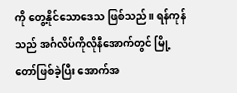ကို တွေ့နိုင်သောဒေသ ဖြစ်သည်။ ရန်ကုန်သည် အင်္ဂလိပ်ကိုလိုနီအောက်တွင် မြို့တော်ဖြစ်ခဲ့ပြီး အောက်အ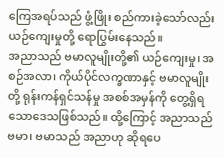ကြေအရပ်သည် ဖွံ့ဖြိုး စည်ကားခဲ့သော်လည်း ယဉ်ကျေးမှုတို့ ရောပြွမ်းနေသည်။
အညာသည် ဗမာလူမျိုးတို့၏ ယဉ်ကျေးမှု၊ အစဉ်အလာ၊ ကိုယ်ပိုင်လက္ခဏာနှင့် ဗမာလူမျိုးတို့ ရုန်းကန်ရှင်သန်မှု အစစ်အမှန်ကို တွေ့ရှိရသောဒေသဖြစ်သည်။ ထို့ကြောင့် အညာသည် ဗမာ၊ ဗမာသည် အညာဟု ဆိုရပေ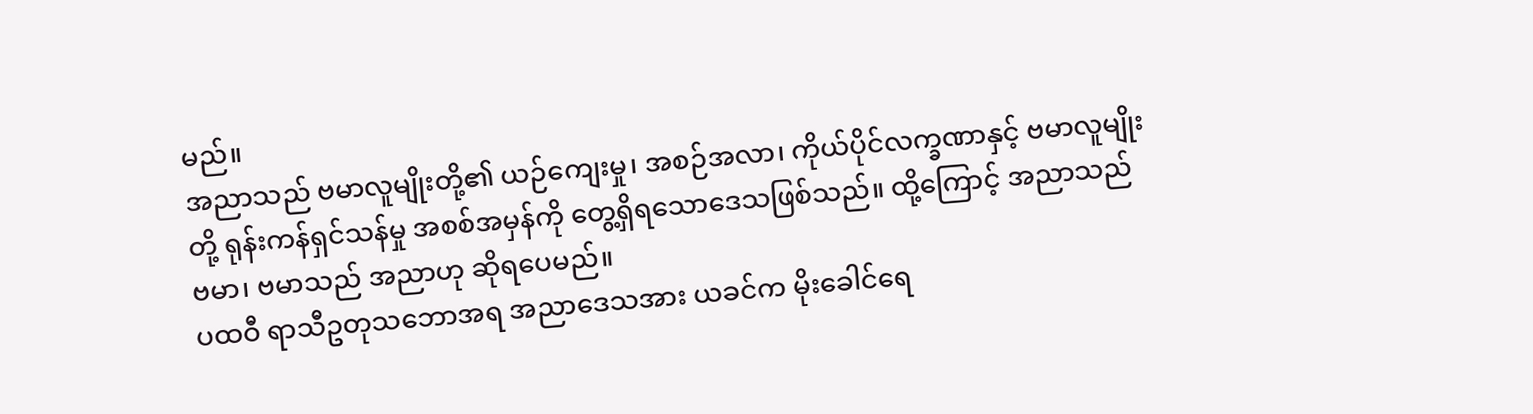မည်။
အညာသည် ဗမာလူမျိုးတို့၏ ယဉ်ကျေးမှု၊ အစဉ်အလာ၊ ကိုယ်ပိုင်လက္ခဏာနှင့် ဗမာလူမျိုးတို့ ရုန်းကန်ရှင်သန်မှု အစစ်အမှန်ကို တွေ့ရှိရသောဒေသဖြစ်သည်။ ထို့ကြောင့် အညာသည် ဗမာ၊ ဗမာသည် အညာဟု ဆိုရပေမည်။
ပထဝီ ရာသီဥတုသဘောအရ အညာဒေသအား ယခင်က မိုးခေါင်ရေ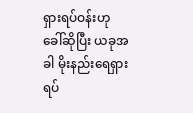ရှားရပ်ဝန်းဟု ခေါ်ဆိုပြီး ယခုအခါ မိုးနည်းရေရှား ရပ်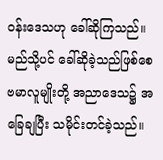ဝန်းဒေသဟု ခေါ်ဆိုကြသည်။ မည်သို့ပင် ခေါ်ဆိုခဲ့သည်ဖြစ်စေ ဗမာလူမျိုးတို့ အညာဒေသ၌ အခြေချပြီး သမိုင်းတင်ခဲ့သည်။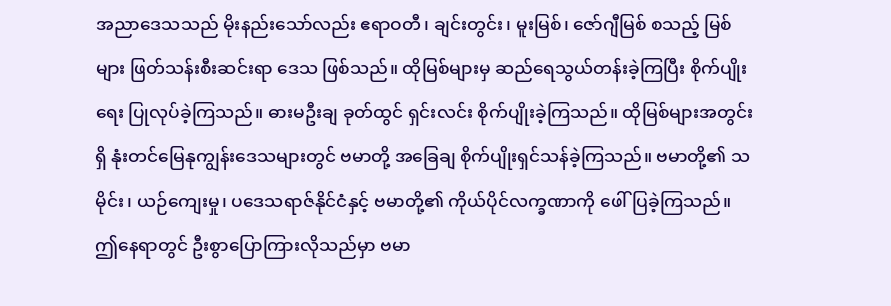အညာဒေသသည် မိုးနည်းသော်လည်း ဧရာဝတီ၊ ချင်းတွင်း၊ မူးမြစ်၊ ဇော်ဂျီမြစ် စသည့် မြစ်များ ဖြတ်သန်းစီးဆင်းရာ ဒေသ ဖြစ်သည်။ ထိုမြစ်များမှ ဆည်ရေသွယ်တန်းခဲ့ကြပြီး စိုက်ပျိုးရေး ပြုလုပ်ခဲ့ကြသည်။ ဓားမဦးချ ခုတ်ထွင် ရှင်းလင်း စိုက်ပျိုးခဲ့ကြသည်။ ထိုမြစ်များအတွင်းရှိ နုံးတင်မြေနုကျွန်းဒေသများတွင် ဗမာတို့ အခြေချ စိုက်ပျိုးရှင်သန်ခဲ့ကြသည်။ ဗမာတို့၏ သမိုင်း၊ ယဉ်ကျေးမှု၊ ပဒေသရာဇ်နိုင်ငံနှင့် ဗမာတို့၏ ကိုယ်ပိုင်လက္ခဏာကို ဖေါ်ပြခဲ့ကြသည်။
ဤနေရာတွင် ဦးစွာပြောကြားလိုသည်မှာ ဗမာ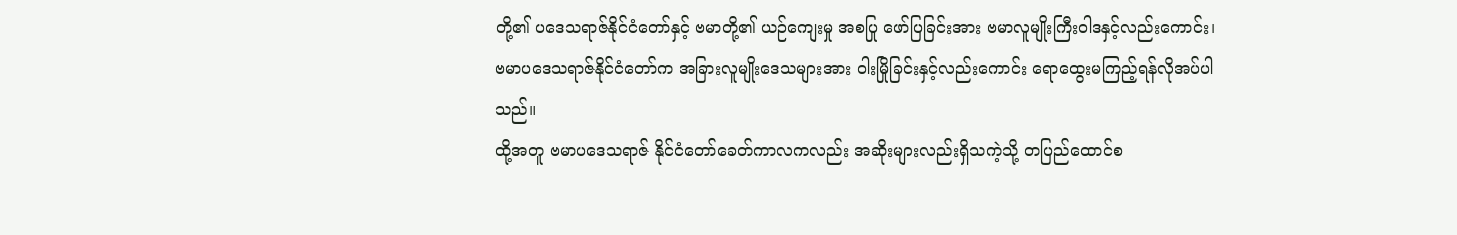တို့၏ ပဒေသရာဇ်နိုင်ငံတော်နှင့် ဗမာတို့၏ ယဉ်ကျေးမှု အစပြု ဖော်ပြခြင်းအား ဗမာလူမျိုးကြီးဝါဒနှင့်လည်းကောင်း၊ ဗမာပဒေသရာဇ်နိုင်ငံတော်က အခြားလူမျိုးဒေသများအား ဝါးမြိုခြင်းနှင့်လည်းကောင်း ရောထွေးမကြည့်ရန်လိုအပ်ပါသည်။
ထို့အတူ ဗမာပဒေသရာဇ် နိုင်ငံတော်ခေတ်ကာလကလည်း အဆိုးများလည်းရှိသကဲ့သို့ တပြည်ထောင်စ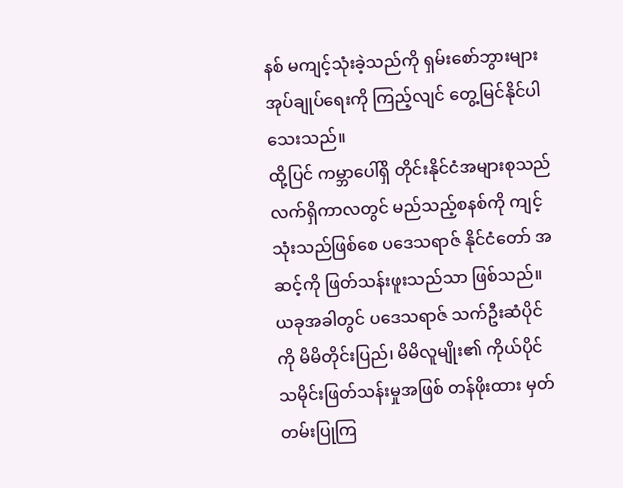နစ် မကျင့်သုံးခဲ့သည်ကို ရှမ်းစော်ဘွားများ အုပ်ချုပ်ရေးကို ကြည့်လျင် တွေ့မြင်နိုင်ပါသေးသည်။
ထို့ပြင် ကမ္ဘာပေါ်ရှိ တိုင်းနိုင်ငံအများစုသည် လက်ရှိကာလတွင် မည်သည့်စနစ်ကို ကျင့်သုံးသည်ဖြစ်စေ ပဒေသရာဇ် နိုင်ငံတော် အဆင့်ကို ဖြတ်သန်းဖူးသည်သာ ဖြစ်သည်။
ယခုအခါတွင် ပဒေသရာဇ် သက်ဦးဆံပိုင်ကို မိမိတိုင်းပြည်၊ မိမိလူမျိုး၏ ကိုယ်ပိုင် သမိုင်းဖြတ်သန်းမှုအဖြစ် တန်ဖိုးထား မှတ်တမ်းပြုကြ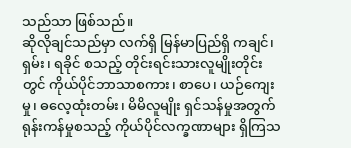သည်သာ ဖြစ်သည်။
ဆိုလိုချင်သည်မှာ လက်ရှိ မြန်မာပြည်ရှိ ကချင်၊ ရှမ်း၊ ရခိုင် စသည့် တိုင်းရင်းသားလူမျိုးတိုင်းတွင် ကိုယ်ပိုင်ဘာသာစကား၊ စာပေ၊ ယဉ်ကျေးမှု၊ ဓလေ့ထုံးတမ်း၊ မိမိလူမျိုး ရှင်သန်မှုအတွက် ရုန်းကန်မှုစသည့် ကိုယ်ပိုင်လက္ခဏာများ ရှိကြသ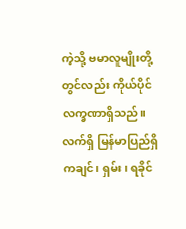ကဲ့သို့ ဗမာလူမျိုးတို့တွင်လည်း ကိုယ်ပိုင်လက္ခဏာရှိသည်။
လက်ရှိ မြန်မာပြည်ရှိ ကချင်၊ ရှမ်း၊ ရခိုင်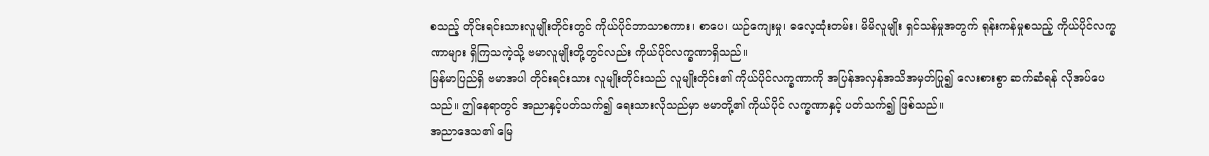စသည့် တိုင်းရင်းသားလူမျိုးတိုင်းတွင် ကိုယ်ပိုင်ဘာသာစကား၊ စာပေ၊ ယဉ်ကျေးမှု၊ ဓလေ့ထုံးတမ်း၊ မိမိလူမျိုး ရှင်သန်မှုအတွက် ရုန်းကန်မှုစသည့် ကိုယ်ပိုင်လက္ခဏာများ ရှိကြသကဲ့သို့ ဗမာလူမျိုးတို့တွင်လည်း ကိုယ်ပိုင်လက္ခဏာရှိသည်။
မြန်မာပြည်ရှိ ဗမာအပါ တိုင်းရင်းသား လူမျိုးတိုင်းသည် လူမျိုးတိုင်း၏ ကိုယ်ပိုင်လက္ခဏာကို အပြန်အလှန်အသိအမှတ်ပြု၍ လေးစားစွာ ဆက်ဆံရန် လိုအပ်ပေသည်။ ဤနေရာတွင် အညာနှင့်ပတ်သက်၍ ရေးသားလိုသည်မှာ ဗမာတို့၏ ကိုယ်ပိုင် လက္ခဏာနှင့် ပတ်သက်၍ ဖြစ်သည်။
အညာဒေသ၏ မြေ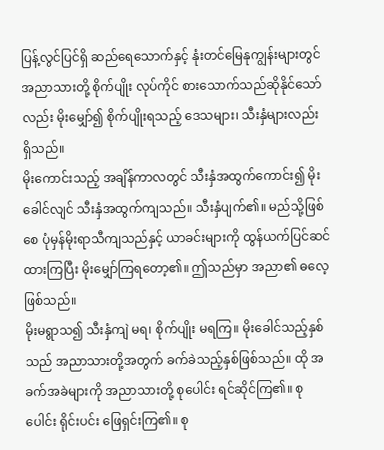ပြန့်လွင်ပြင်ရှိ ဆည်ရေသောက်နှင့် နုံးတင်မြေနုကျွန်းများတွင် အညာသားတို့ စိုက်ပျိုး လုပ်ကိုင် စားသောက်သည်ဆိုနိုင်သော်လည်း မိုးမျှော်၍ စိုက်ပျိုးရသည့် ဒေသများ၊ သီးနှံများလည်း ရှိသည်။
မိုးကောင်းသည့် အချိန်ကာလတွင် သီးနှံအထွက်ကောင်း၍ မိုးခေါင်လျင် သီးနှံအထွက်ကျသည်။ သီးနှံပျက်၏။ မည်သို့ဖြစ်စေ ပုံမှန်မိုးရာသီကျသည်နှင့် ယာခင်းများကို ထွန်ယက်ပြင်ဆင်ထားကြပြီး မိုးမျှော်ကြရတော့၏။ ဤသည်မှာ အညာ၏ ဓလေ့ဖြစ်သည်။
မိုးမရွာသ၍ သီးနှံကျဲ မရ၊ စိုက်ပျိုး မရကြ။ မိုးခေါင်သည့်နှစ်သည် အညာသားတို့အတွက် ခက်ခဲသည့်နှစ်ဖြစ်သည်။ ထို အခက်အခဲများကို အညာသားတို့ စုပေါင်း ရင်ဆိုင်ကြ၏။ စုပေါင်း ရိုင်းပင်း ဖြေရှင်းကြ၏။ စု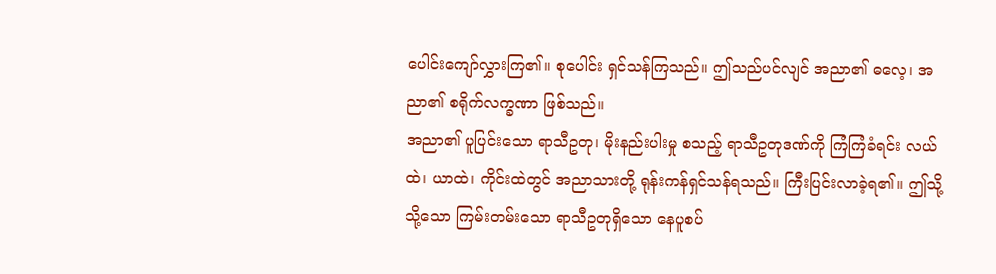ပေါင်းကျော်လွှားကြ၏။ စုပေါင်း ရှင်သန်ကြသည်။ ဤသည်ပင်လျင် အညာ၏ ဓလေ့၊ အညာ၏ စရိုက်လက္ခဏာ ဖြစ်သည်။
အညာ၏ ပူပြင်းသော ရာသီဥတု၊ မိုးနည်းပါးမှု စသည့် ရာသီဥတုဒဏ်ကို ကြံကြံခံရင်း လယ်ထဲ၊ ယာထဲ၊ ကိုင်းထဲတွင် အညာသားတို့ ရုန်းကန်ရှင်သန်ရသည်။ ကြီးပြင်းလာခဲ့ရ၏။ ဤသို့သို့သော ကြမ်းတမ်းသော ရာသီဥတုရှိသော နေပူစပ်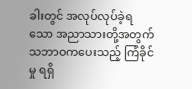ခါးတွင် အလုပ်လုပ်ခဲ့ရသော အညာသားတို့အတွက် သဘာဝကပေးသည့် ကြံခိုင်မှု ရရှိ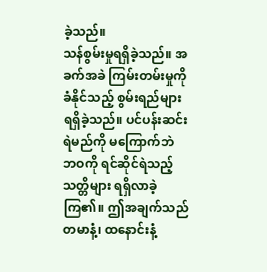ခဲ့သည်။
သန်စွမ်းမှုရရှိခဲ့သည်။ အခက်အခဲ ကြမ်းတမ်းမှုကို ခံနိုင်သည့် စွမ်းရည်များ ရရှိခဲ့သည်။ ပင်ပန်းဆင်းရဲမည်ကို မကြောက်ဘဲ ဘဝကို ရင်ဆိုင်ရဲသည့် သတ္တိများ ရရှိလာခဲ့ကြ၏။ ဤအချက်သည် တမာနံ့၊ ထနောင်းနံ့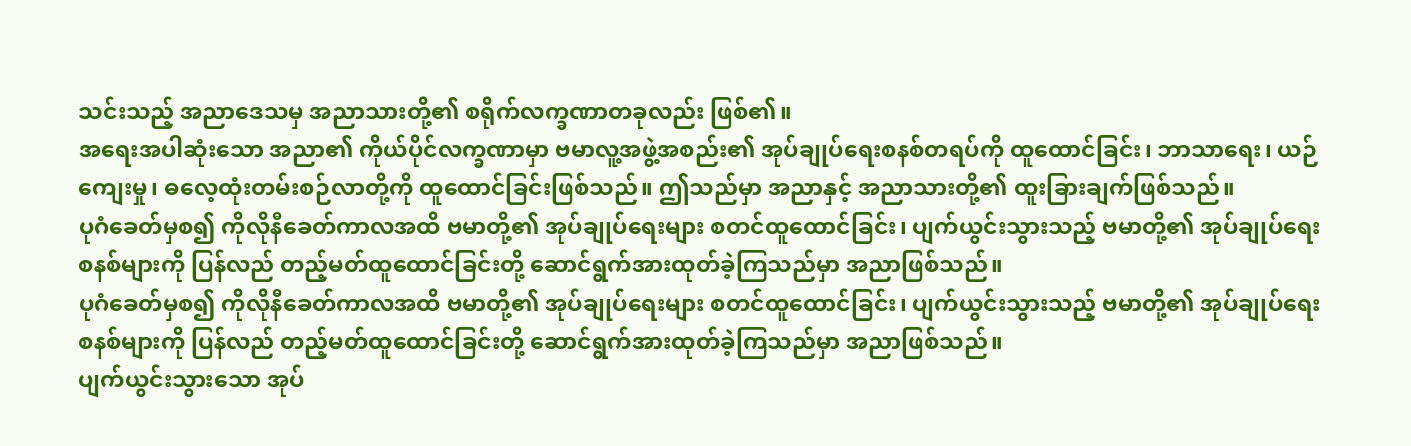သင်းသည့် အညာဒေသမှ အညာသားတို့၏ စရိုက်လက္ခဏာတခုလည်း ဖြစ်၏။
အရေးအပါဆုံးသော အညာ၏ ကိုယ်ပိုင်လက္ခဏာမှာ ဗမာလူ့အဖွဲ့အစည်း၏ အုပ်ချုပ်ရေးစနစ်တရပ်ကို ထူထောင်ခြင်း၊ ဘာသာရေး၊ ယဉ်ကျေးမှု၊ ဓလေ့ထုံးတမ်းစဉ်လာတို့ကို ထူထောင်ခြင်းဖြစ်သည်။ ဤသည်မှာ အညာနှင့် အညာသားတို့၏ ထူးခြားချက်ဖြစ်သည်။
ပုဂံခေတ်မှစ၍ ကိုလိုနီခေတ်ကာလအထိ ဗမာတို့၏ အုပ်ချုပ်ရေးများ စတင်ထူထောင်ခြင်း၊ ပျက်ယွင်းသွားသည့် ဗမာတို့၏ အုပ်ချုပ်ရေးစနစ်များကို ပြန်လည် တည့်မတ်ထူထောင်ခြင်းတို့ ဆောင်ရွက်အားထုတ်ခဲ့ကြသည်မှာ အညာဖြစ်သည်။
ပုဂံခေတ်မှစ၍ ကိုလိုနီခေတ်ကာလအထိ ဗမာတို့၏ အုပ်ချုပ်ရေးများ စတင်ထူထောင်ခြင်း၊ ပျက်ယွင်းသွားသည့် ဗမာတို့၏ အုပ်ချုပ်ရေးစနစ်များကို ပြန်လည် တည့်မတ်ထူထောင်ခြင်းတို့ ဆောင်ရွက်အားထုတ်ခဲ့ကြသည်မှာ အညာဖြစ်သည်။
ပျက်ယွင်းသွားသော အုပ်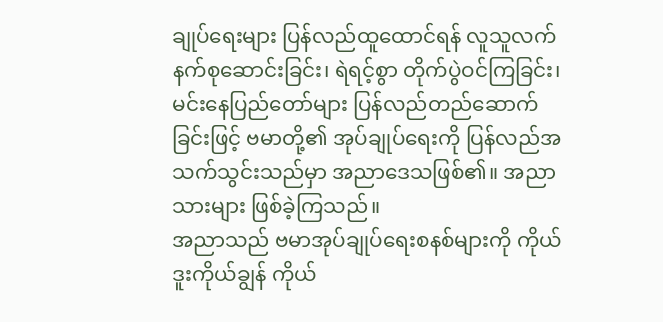ချုပ်ရေးများ ပြန်လည်ထူထောင်ရန် လူသူလက်နက်စုဆောင်းခြင်း၊ ရဲရင့်စွာ တိုက်ပွဲဝင်ကြခြင်း၊ မင်းနေပြည်တော်များ ပြန်လည်တည်ဆောက်ခြင်းဖြင့် ဗမာတို့၏ အုပ်ချုပ်ရေးကို ပြန်လည်အသက်သွင်းသည်မှာ အညာဒေသဖြစ်၏။ အညာသားများ ဖြစ်ခဲ့ကြသည်။
အညာသည် ဗမာအုပ်ချုပ်ရေးစနစ်များကို ကိုယ်ဒူးကိုယ်ချွန် ကိုယ်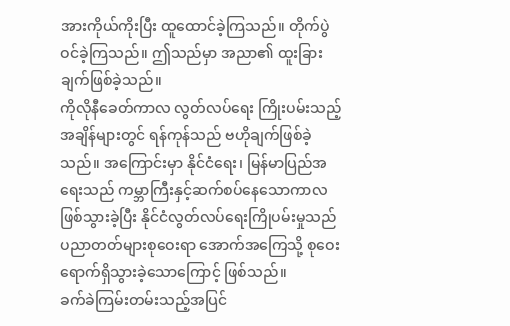အားကိုယ်ကိုးပြီး ထူထောင်ခဲ့ကြသည်။ တိုက်ပွဲဝင်ခဲ့ကြသည်။ ဤသည်မှာ အညာ၏ ထူးခြားချက်ဖြစ်ခဲ့သည်။
ကိုလိုနီခေတ်ကာလ လွတ်လပ်ရေး ကြိုးပမ်းသည့်အချိန်များတွင် ရန်ကုန်သည် ဗဟိုချက်ဖြစ်ခဲ့သည်။ အကြောင်းမှာ နိုင်ငံရေး၊ မြန်မာပြည်အရေးသည် ကမ္ဘာကြီးနှင့်ဆက်စပ်နေသောကာလ ဖြစ်သွားခဲ့ပြီး နိုင်ငံလွတ်လပ်ရေးကြိုပမ်းမှုသည် ပညာတတ်များစုဝေးရာ အောက်အကြေသို့ စုဝေးရောက်ရှိသွားခဲ့သောကြောင့် ဖြစ်သည်။
ခက်ခဲကြမ်းတမ်းသည့်အပြင်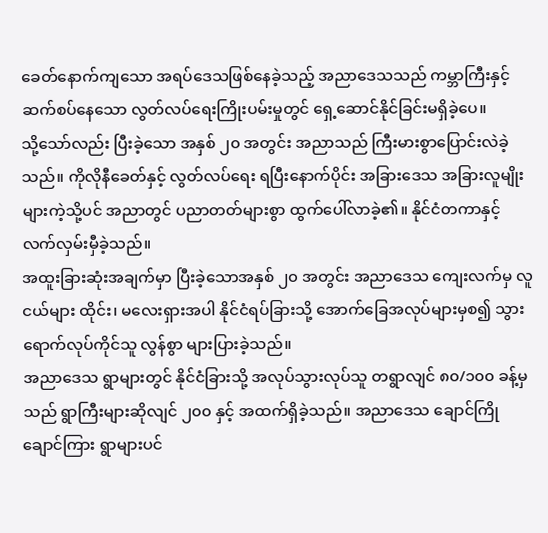ခေတ်နောက်ကျသော အရပ်ဒေသဖြစ်နေခဲ့သည့် အညာဒေသသည် ကမ္ဘာကြီးနှင့် ဆက်စပ်နေသော လွတ်လပ်ရေးကြိုးပမ်းမှုတွင် ရှေ့ဆောင်နိုင်ခြင်းမရှိခဲ့ပေ။
သို့သော်လည်း ပြီးခဲ့သော အနှစ် ၂၀ အတွင်း အညာသည် ကြီးမားစွာပြောင်းလဲခဲ့သည်။ ကိုလိုနီခေတ်နှင့် လွတ်လပ်ရေး ရပြီးနောက်ပိုင်း အခြားဒေသ အခြားလူမျိုးများကဲ့သို့ပင် အညာတွင် ပညာတတ်များစွာ ထွက်ပေါ်လာခဲ့၏။ နိုင်ငံတကာနှင့် လက်လှမ်းမှီခဲ့သည်။
အထူးခြားဆုံးအချက်မှာ ပြီးခဲ့သောအနှစ် ၂၀ အတွင်း အညာဒေသ ကျေးလက်မှ လူငယ်များ ထိုင်း၊ မလေးရှားအပါ နိုင်ငံရပ်ခြားသို့ အောက်ခြေအလုပ်များမှစ၍ သွားရောက်လုပ်ကိုင်သူ လွန်စွာ များပြားခဲ့သည်။
အညာဒေသ ရွာများတွင် နိုင်ငံခြားသို့ အလုပ်သွားလုပ်သူ တရွာလျင် ၈၀/၁၀၀ ခန့်မှသည် ရွာကြီးများဆိုလျင် ၂၀၀ နှင့် အထက်ရှိခဲ့သည်။ အညာဒေသ ချောင်ကြိုချောင်ကြား ရွာများပင်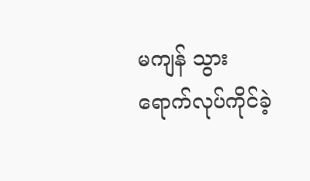မကျန် သွားရောက်လုပ်ကိုင်ခဲ့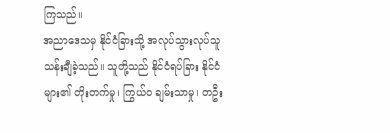ကြသည်။
အညာဒေသမှ နိုင်ငံခြားသို့ အလုပ်သွားလုပ်သူ သန်းချီခဲ့သည်။ သူတို့သည် နိုင်ငံရပ်ခြား နိုင်ငံများ၏ တိုးတက်မှု၊ ကြွယ်ဝ ချမ်းသာမှု၊ တဦး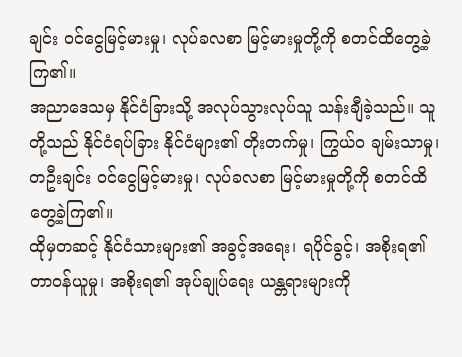ချင်း ဝင်ငွေမြင့်မားမှု၊ လုပ်ခလစာ မြင့်မားမှုတို့ကို စတင်ထိတွေ့ခဲ့ကြ၏။
အညာဒေသမှ နိုင်ငံခြားသို့ အလုပ်သွားလုပ်သူ သန်းချီခဲ့သည်။ သူတို့သည် နိုင်ငံရပ်ခြား နိုင်ငံများ၏ တိုးတက်မှု၊ ကြွယ်ဝ ချမ်းသာမှု၊ တဦးချင်း ဝင်ငွေမြင့်မားမှု၊ လုပ်ခလစာ မြင့်မားမှုတို့ကို စတင်ထိတွေ့ခဲ့ကြ၏။
ထိုမှတဆင့် နိုင်ငံသားများ၏ အခွင့်အရေး၊ ရပိုင်ခွင့်၊ အစိုးရ၏ တာဝန်ယူမှု၊ အစိုးရ၏ အုပ်ချုပ်ရေး ယန္တရားများကို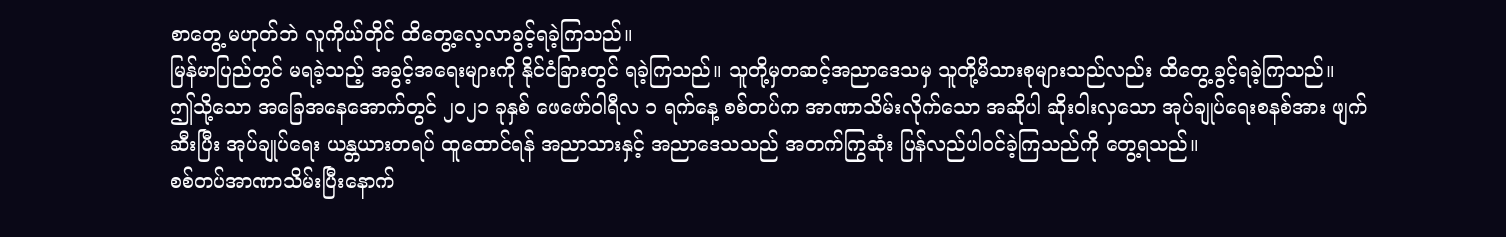စာတွေ့ မဟုတ်ဘဲ လူကိုယ်တိုင် ထိတွေ့လေ့လာခွင့်ရခဲ့ကြသည်။
မြန်မာပြည်တွင် မရခဲ့သည့် အခွင့်အရေးများကို နိုင်ငံခြားတွင် ရခဲ့ကြသည်။ သူတို့မှတဆင့်အညာဒေသမှ သူတို့မိသားစုများသည်လည်း ထိတွေ့ခွင့်ရခဲ့ကြသည်။
ဤသို့သော အခြေအနေအောက်တွင် ၂၀၂၁ ခုနှစ် ဖေဖော်ဝါရီလ ၁ ရက်နေ့ စစ်တပ်က အာဏာသိမ်းလိုက်သော အဆိုပါ ဆိုးဝါးလှသော အုပ်ချုပ်ရေးစနစ်အား ဖျက်ဆီးပြီး အုပ်ချုပ်ရေး ယန္တယားတရပ် ထူထောင်ရန် အညာသားနှင့် အညာဒေသသည် အတက်ကြွဆုံး ပြန်လည်ပါဝင်ခဲ့ကြသည်ကို တွေ့ရသည်။
စစ်တပ်အာဏာသိမ်းပြီးနောက်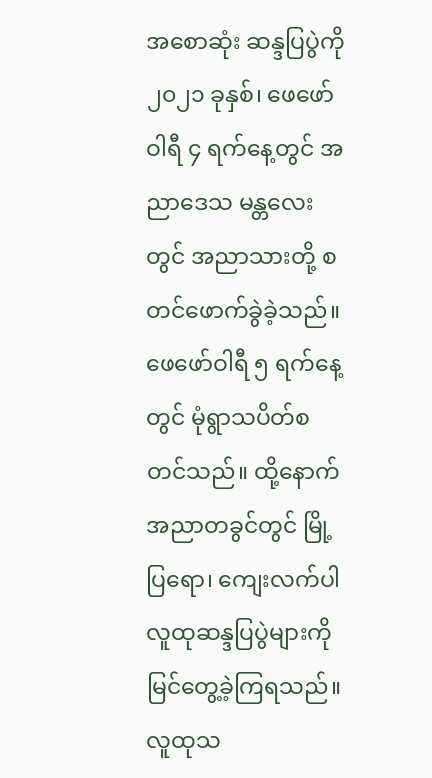အစောဆုံး ဆန္ဒပြပွဲကို ၂၀၂၁ ခုနှစ်၊ ဖေဖော်ဝါရီ ၄ ရက်နေ့တွင် အညာဒေသ မန္တလေးတွင် အညာသားတို့ စတင်ဖောက်ခွဲခဲ့သည်။ ဖေဖော်ဝါရီ ၅ ရက်နေ့တွင် မုံရွာသပိတ်စတင်သည်။ ထို့နောက် အညာတခွင်တွင် မြို့ပြရော၊ ကျေးလက်ပါ လူထုဆန္ဒပြပွဲများကို မြင်တွေ့ခဲ့ကြရသည်။
လူထုသ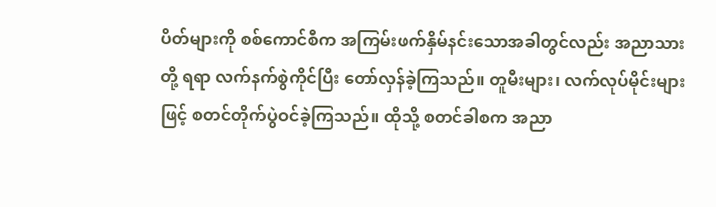ပိတ်များကို စစ်ကောင်စီက အကြမ်းဖက်နှိမ်နင်းသောအခါတွင်လည်း အညာသားတို့ ရရာ လက်နက်စွဲကိုင်ပြီး တော်လှန်ခဲ့ကြသည်။ တူမီးများ၊ လက်လုပ်မိုင်းများဖြင့် စတင်တိုက်ပွဲဝင်ခဲ့ကြသည်။ ထိုသို့ စတင်ခါစက အညာ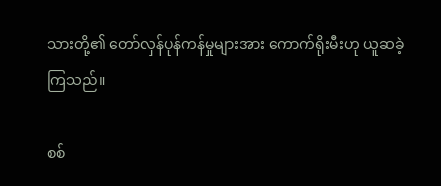သားတို့၏ တော်လှန်ပုန်ကန်မှုများအား ကောက်ရိုးမီးဟု ယူဆခဲ့ကြသည်။

စစ်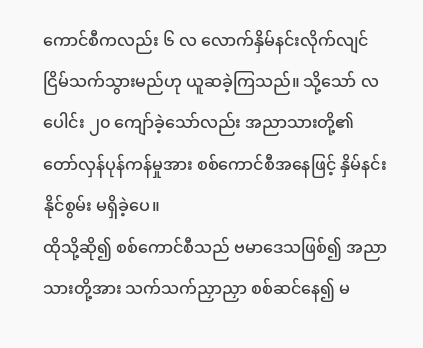ကောင်စီကလည်း ၆ လ လောက်နှိမ်နင်းလိုက်လျင် ငြိမ်သက်သွားမည်ဟု ယူဆခဲ့ကြသည်။ သို့သော် လပေါင်း ၂၀ ကျော်ခဲ့သော်လည်း အညာသားတို့၏ တော်လှန်ပုန်ကန်မှုအား စစ်ကောင်စီအနေဖြင့် နှိမ်နင်းနိုင်စွမ်း မရှိခဲ့ပေ။
ထိုသို့ဆို၍ စစ်ကောင်စီသည် ဗမာဒေသဖြစ်၍ အညာသားတို့အား သက်သက်ညှာညှာ စစ်ဆင်နေ၍ မ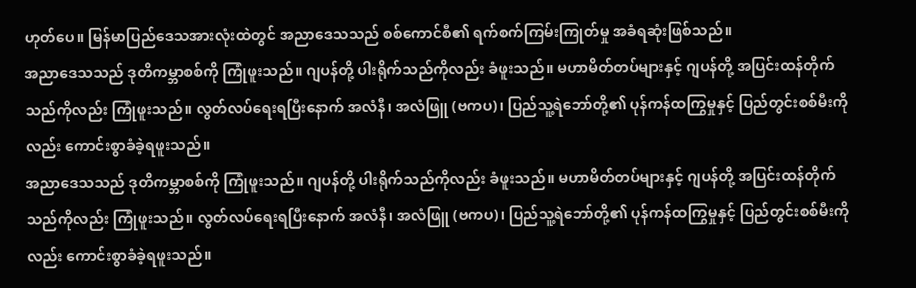ဟုတ်ပေ။ မြန်မာပြည်ဒေသအားလုံးထဲတွင် အညာဒေသသည် စစ်ကောင်စီ၏ ရက်စက်ကြမ်းကြုတ်မှု အခံရဆုံးဖြစ်သည်။
အညာဒေသသည် ဒုတိကမ္ဘာစစ်ကို ကြုံဖူးသည်။ ဂျပန်တို့ ပါးရိုက်သည်ကိုလည်း ခံဖူးသည်။ မဟာမိတ်တပ်များနှင့် ဂျပန်တို့ အပြင်းထန်တိုက်သည်ကိုလည်း ကြုံဖူးသည်။ လွတ်လပ်ရေးရပြီးနောက် အလံနီ၊ အလံဖြူ (ဗကပ)၊ ပြည်သူ့ရဲဘော်တို့၏ ပုန်ကန်ထကြွမှုနှင့် ပြည်တွင်းစစ်မီးကိုလည်း ကောင်းစွာခံခဲ့ရဖူးသည်။
အညာဒေသသည် ဒုတိကမ္ဘာစစ်ကို ကြုံဖူးသည်။ ဂျပန်တို့ ပါးရိုက်သည်ကိုလည်း ခံဖူးသည်။ မဟာမိတ်တပ်များနှင့် ဂျပန်တို့ အပြင်းထန်တိုက်သည်ကိုလည်း ကြုံဖူးသည်။ လွတ်လပ်ရေးရပြီးနောက် အလံနီ၊ အလံဖြူ (ဗကပ)၊ ပြည်သူ့ရဲဘော်တို့၏ ပုန်ကန်ထကြွမှုနှင့် ပြည်တွင်းစစ်မီးကိုလည်း ကောင်းစွာခံခဲ့ရဖူးသည်။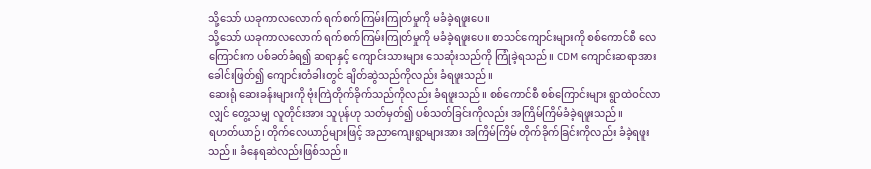သို့သော် ယခုကာလလောက် ရက်စက်ကြမ်းကြုတ်မှုကို မခံခဲ့ရဖူးပေ။
သို့သော် ယခုကာလလောက် ရက်စက်ကြမ်းကြုတ်မှုကို မခံခဲ့ရဖူးပေ။ စာသင်ကျောင်းများကို စစ်ကောင်စီ လေကြောင်းက ပစ်ခတ်ခံရ၍ ဆရာနှင့် ကျောင်းသားများ သေဆုံးသည်ကို ကြုံခဲ့ရသည်။ CDM ကျောင်းဆရာအား ခေါင်းဖြတ်၍ ကျောင်းတံခါးတွင် ချိတ်ဆွဲသည်ကိုလည်း ခံရဖူးသည်။
ဆေးရုံ ဆေးခန်းများကို ဗုံးကြဲတိုက်ခိုက်သည်ကိုလည်း ခံရဖူးသည်။ စစ်ကောင်စီ စစ်ကြောင်းများ ရွာထဲဝင်လာလျှင် တွေ့သမျှ လူတိုင်းအား သူပုန်ဟု သတ်မှတ်၍ ပစ်သတ်ခြင်းကိုလည်း အကြိမ်ကြိမ်ခံခဲ့ရဖူးသည်။
ရဟတ်ယာဉ်၊ တိုက်လေယာဉ်များဖြင့် အညာကျေးရွာများအား အကြိမ်ကြိမ် တိုက်ခိုက်ခြင်းကိုလည်း ခံခဲ့ရဖူးသည်။ ခံနေရဆဲလည်းဖြစ်သည်။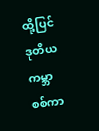ထို့ပြင် ဒုတိယကမ္ဘာစစ်ကာ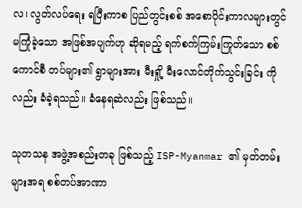လ၊ လွတ်လပ်ရေး ရပြီးကာစ ပြည်တွင်းစစ် အစောပိုင်းကာလများတွင် မကြုံခဲ့သော အဖြစ်အပျက်ဟု ဆိုရမည့် ရက်စက်ကြမ်းကြုတ်သော စစ်ကောင်စီ တပ်များ၏ ရွာများအား မီးရှို့ မီးလောင်တိုက်သွင်းခြင်း ကိုလည်း ခံခဲ့ရသည်။ ခံနေရဆဲလည်း ဖြစ်သည်။

သုတသန အဖွဲ့အစည်းတခု ဖြစ်သည့် ISP-Myanmar ၏ မှတ်တမ်းများအရ စစ်တပ်အာဏာ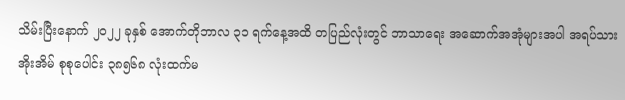သိမ်းပြီးနောက် ၂၀၂၂ ခုနှစ် အောက်တိုဘာလ ၃၁ ရက်နေ့အထိ တပြည်လုံးတွင် ဘာသာရေး အဆောက်အအုံများအပါ အရပ်သားအိုးအိမ် စုစုပေါင်း ၃၈၅၆၈ လုံးထက်မ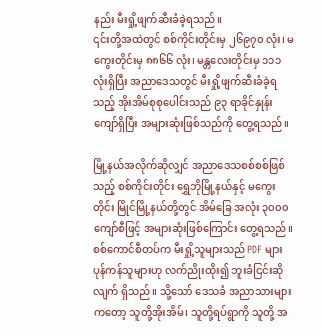နည်း မီးရှို့ဖျက်ဆီးခံခဲ့ရသည်။
၎င်းတို့အထဲတွင် စစ်ကိုင်းတိုင်းမှ ၂၆၉၇၀ လုံး၊ မကွေးတိုင်းမှ ၈၈၆၆ လုံး၊ မန္တလေးတိုင်းမှ ၁၁၁ လုံးရှိပြီး အညာဒေသတွင် မီးရှို့ဖျက်ဆီးခံခဲ့ရသည့် အိုးအိမ်စုစုပေါင်းသည် ၉၃ ရာခိုင်နှုန်းကျော်ရှိပြီး အများဆုံးဖြစ်သည်ကို တွေ့ရသည်။

မြို့နယ်အလိုက်ဆိုလျှင် အညာဒေသစစ်စစ်ဖြစ်သည့် စစ်ကိုင်းတိုင်း ရွှေဘိုမြို့နယ်နှင့် မကွေးတိုင်း မြိုင်မြို့နယ်တို့တွင် အိမ်ခြေ အလုံး ၃၀၀၀ ကျော်စီဖြင့် အများဆုံးဖြစ်ကြောင်း တွေ့ရသည်။
စစ်ကောင်စီတပ်က မီးရှို့သူများသည် PDF များ ပုန်ကန်သူများဟု လက်ညိုးထိုး၍ ဘူးခံငြင်းဆိုလျက် ရှိသည်။ သို့သော် ဒေသခံ အညာသားများကတော့ သူတို့အိုးအိမ်၊ သူတို့ရပ်ရွာကို သူတို့ အ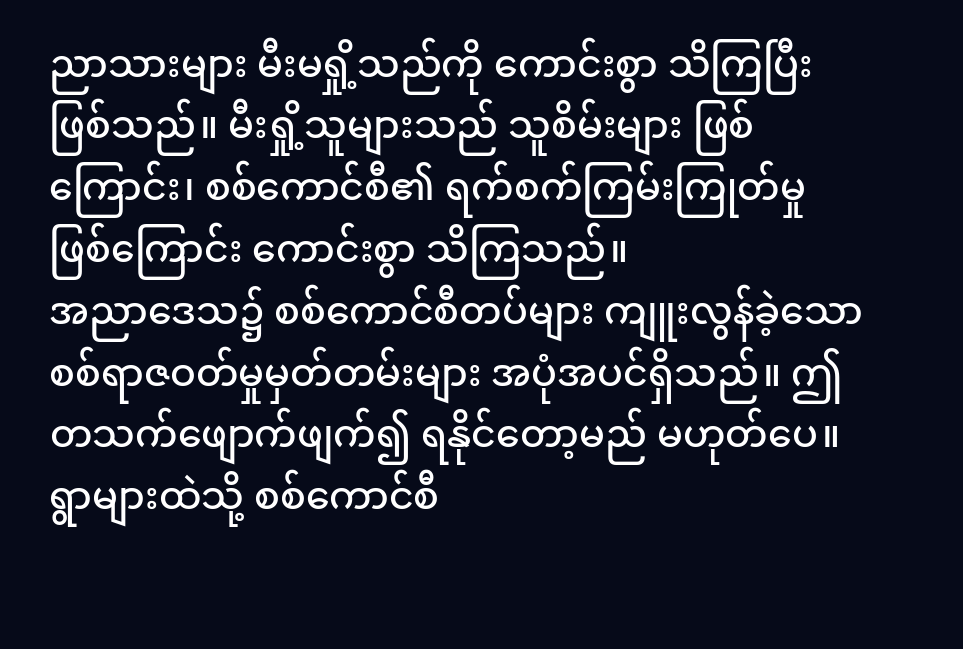ညာသားများ မီးမရှို့သည်ကို ကောင်းစွာ သိကြပြီး ဖြစ်သည်။ မီးရှို့သူများသည် သူစိမ်းများ ဖြစ်ကြောင်း၊ စစ်ကောင်စီ၏ ရက်စက်ကြမ်းကြုတ်မှု ဖြစ်ကြောင်း ကောင်းစွာ သိကြသည်။
အညာဒေသ၌ စစ်ကောင်စီတပ်များ ကျူးလွန်ခဲ့သော စစ်ရာဇဝတ်မှုမှတ်တမ်းများ အပုံအပင်ရှိသည်။ ဤတသက်ဖျောက်ဖျက်၍ ရနိုင်တော့မည် မဟုတ်ပေ။
ရွာများထဲသို့ စစ်ကောင်စီ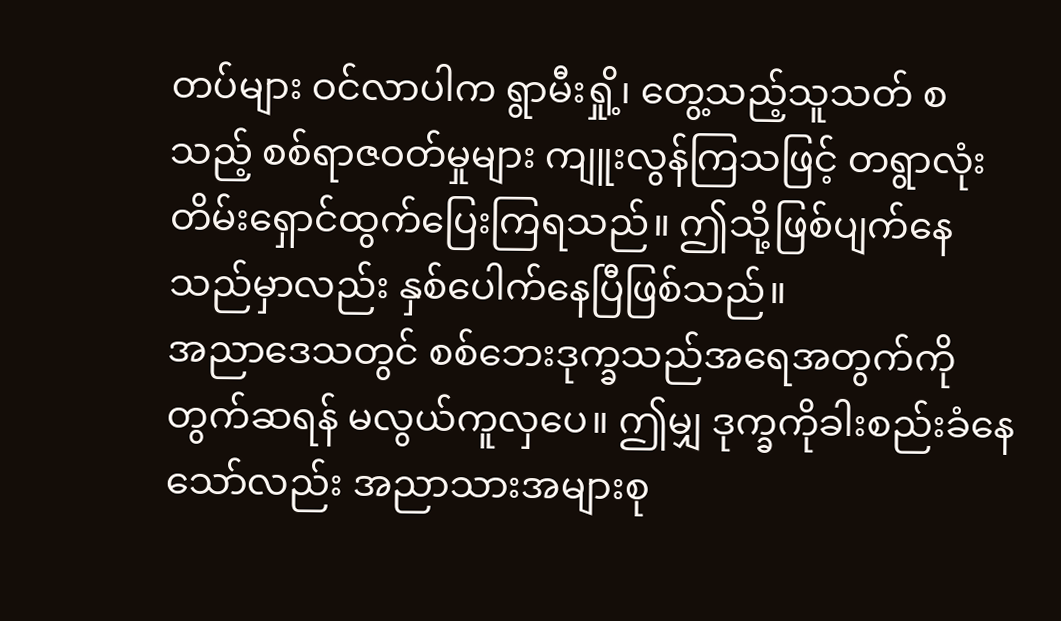တပ်များ ဝင်လာပါက ရွာမီးရှို့၊ တွေ့သည့်သူသတ် စသည့် စစ်ရာဇဝတ်မှုများ ကျူးလွန်ကြသဖြင့် တရွာလုံး တိမ်းရှောင်ထွက်ပြေးကြရသည်။ ဤသို့ဖြစ်ပျက်နေသည်မှာလည်း နှစ်ပေါက်နေပြီဖြစ်သည်။
အညာဒေသတွင် စစ်ဘေးဒုက္ခသည်အရေအတွက်ကို တွက်ဆရန် မလွယ်ကူလှပေ။ ဤမျှ ဒုက္ခကိုခါးစည်းခံနေသော်လည်း အညာသားအများစု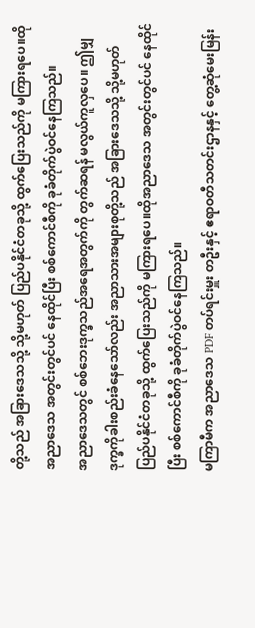တို့သည် အခြားဒေသသို့ သို့မဟုတ် ပြည်ပနိုင်ငံတခုသို့ ထွက်ပြေးသည်ကို မကြားရပေ။ထိုအညာဒေသ အတွင်းတွင်ပင် နေထိုင်ပြီး စစ်ကောင်စီကို ခုခံတိုက်ပွဲဝင်နေကြသည်။
အညာဒေသတွင် စစ်ဘေးဒုက္ခသည်အရေအတွက်ကို တွက်ဆရန် မလွယ်ကူလှပေ။ ဤမျှ ဒုက္ခကိုခါးစည်းခံနေသော်လည်း အညာသားအများစုတို့သည် အခြားဒေသသို့ သို့မဟုတ် ပြည်ပနိုင်ငံတခုသို့ ထွက်ပြေးသည်ကို မကြားရပေ။ထိုအညာဒေသ အတွင်းတွင်ပင် နေထိုင်ပြီး စစ်ကောင်စီကို ခုခံတိုက်ပွဲဝင်နေကြသည်။
မကြာမီက အညာဒေသ PDF တပ်ရင်းမှူး တဦးနှင့် ဧရာဝတီသတင်းဌာနနှင့် တွေ့ဆုံမေးမြန်း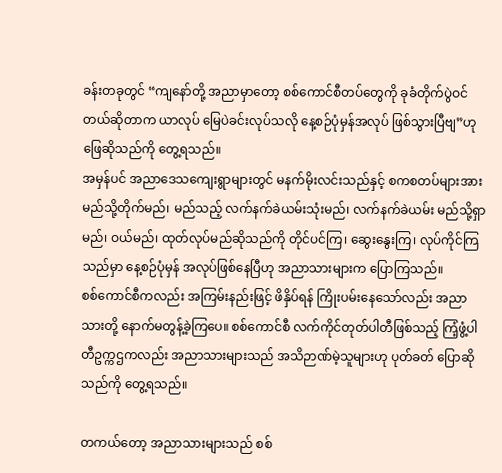ခန်းတခုတွင် “ကျနော်တို့ အညာမှာတော့ စစ်ကောင်စီတပ်တွေကို ခုခံတိုက်ပွဲဝင်တယ်ဆိုတာက ယာလုပ် မြေပဲခင်းလုပ်သလို နေ့စဉ်ပုံမှန်အလုပ် ဖြစ်သွားပြီဗျ”ဟု ဖြေဆိုသည်ကို တွေ့ရသည်။
အမှန်ပင် အညာဒေသကျေးရွာများတွင် မနက်မိုးလင်းသည်နှင့် စကစတပ်များအား မည်သို့တိုက်မည်၊ မည်သည့် လက်နက်ခဲယမ်းသုံးမည်၊ လက်နက်ခဲယမ်း မည်သို့ရှာမည်၊ ဝယ်မည်၊ ထုတ်လုပ်မည်ဆိုသည်ကို တိုင်ပင်ကြ၊ ဆွေးနွေးကြ၊ လုပ်ကိုင်ကြသည်မှာ နေ့စဉ်ပုံမှန် အလုပ်ဖြစ်နေပြီဟု အညာသားများက ပြောကြသည်။
စစ်ကောင်စီကလည်း အကြမ်းနည်းဖြင့် ဖိနှိပ်ရန် ကြိုးပမ်းနေသော်လည်း အညာသားတို့ နောက်မတွန့်ခဲ့ကြပေ။ စစ်ကောင်စီ လက်ကိုင်တုတ်ပါတီဖြစ်သည့် ကြံ့ဖွံ့ပါတီဥက္ကဌကလည်း အညာသားများသည် အသိဉာဏ်မဲ့သူများဟု ပုတ်ခတ် ပြောဆိုသည်ကို တွေ့ရသည်။

တကယ်တော့ အညာသားများသည် စစ်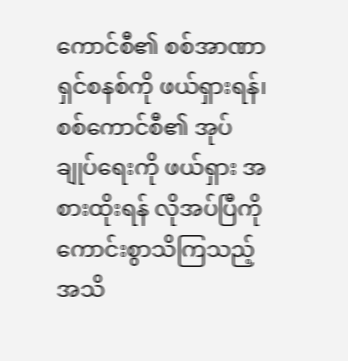ကောင်စီ၏ စစ်အာဏာရှင်စနစ်ကို ဖယ်ရှားရန်၊ စစ်ကောင်စီ၏ အုပ်ချုပ်ရေးကို ဖယ်ရှား အစားထိုးရန် လိုအပ်ပြီကို ကောင်းစွာသိကြသည့် အသိ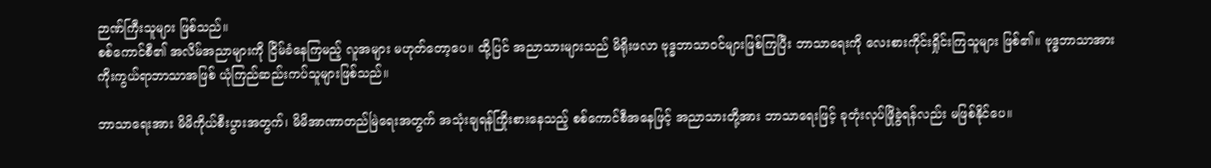ဉာဏ်ကြီးသူများ ဖြစ်သည်။
စစ်ကောင်စီ၏ အလိမ်အညာများကို ငြိမ်ခံနေကြမည့် လူအများ မဟုတ်တော့ပေ။ ထို့ပြင် အညာသားများသည် မိရိုးဖလာ ဗုဒ္ဓဘာသာဝင်များဖြစ်ကြပြီး ဘာသာရေးကို လေးစားကိုင်းရှိုင်းကြသူများ ဖြစ်၏။ ဗုဒ္ဓဘာသာအား ကိုးကွယ်ရာဘာသာအဖြစ် ယုံကြည်ဆည်းကပ်သူများဖြစ်သည်။

ဘာသာရေးအား မိမိကိုယ်စီးပွားအတွက်၊ မိမိအာဏာတည်မြဲရေးအတွက် အသုံးချရန်ကြိုးစားနေသည့် စစ်ကောင်စီအနေဖြင့် အညာသားတို့အား ဘာသာရေးဖြင့် ခုတုံးလုပ်ဖြိုခွဲရန်လည်း မဖြစ်နိုင်ပေ။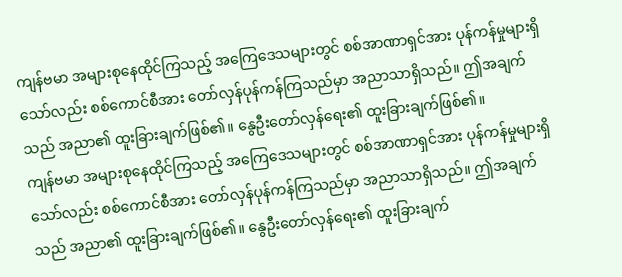ကျန်ဗမာ အများစုနေထိုင်ကြသည့် အကြေဒေသများတွင် စစ်အာဏာရှင်အား ပုန်ကန်မှုများရှိသော်လည်း စစ်ကောင်စီအား တော်လှန်ပုန်ကန်ကြသည်မှာ အညာသာရှိသည်။ ဤအချက်သည် အညာ၏ ထူးခြားချက်ဖြစ်၏။ နွေဦးတော်လှန်ရေး၏ ထူးခြားချက်ဖြစ်၏။
ကျန်ဗမာ အများစုနေထိုင်ကြသည့် အကြေဒေသများတွင် စစ်အာဏာရှင်အား ပုန်ကန်မှုများရှိသော်လည်း စစ်ကောင်စီအား တော်လှန်ပုန်ကန်ကြသည်မှာ အညာသာရှိသည်။ ဤအချက်သည် အညာ၏ ထူးခြားချက်ဖြစ်၏။ နွေဦးတော်လှန်ရေး၏ ထူးခြားချက်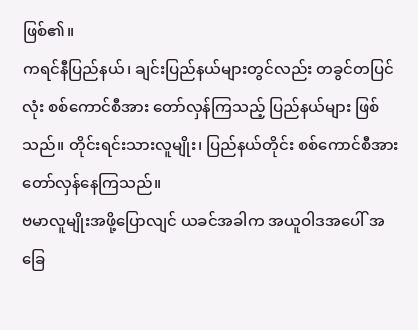ဖြစ်၏။
ကရင်နီပြည်နယ်၊ ချင်းပြည်နယ်များတွင်လည်း တခွင်တပြင်လုံး စစ်ကောင်စီအား တော်လှန်ကြသည့် ပြည်နယ်များ ဖြစ်သည်။ တိုင်းရင်းသားလူမျိုး၊ ပြည်နယ်တိုင်း စစ်ကောင်စီအား တော်လှန်နေကြသည်။
ဗမာလူမျိုးအဖို့ပြောလျင် ယခင်အခါက အယူဝါဒအပေါ် အခြေ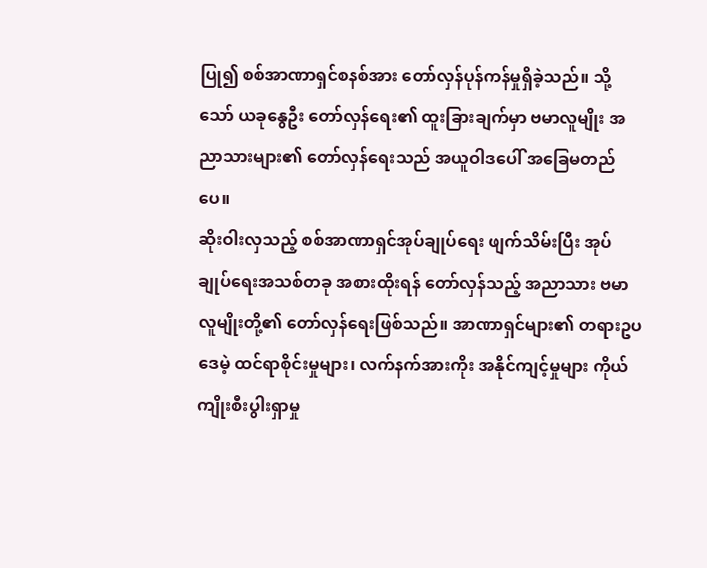ပြု၍ စစ်အာဏာရှင်စနစ်အား တော်လှန်ပုန်ကန်မှုရှိခဲ့သည်။ သို့သော် ယခုနွေဦး တော်လှန်ရေး၏ ထူးခြားချက်မှာ ဗမာလူမျိုး အညာသားများ၏ တော်လှန်ရေးသည် အယူဝါဒပေါ် အခြေမတည်ပေ။
ဆိုးဝါးလှသည့် စစ်အာဏာရှင်အုပ်ချုပ်ရေး ဖျက်သိမ်းပြီး အုပ်ချုပ်ရေးအသစ်တခု အစားထိုးရန် တော်လှန်သည့် အညာသား ဗမာလူမျိုးတို့၏ တော်လှန်ရေးဖြစ်သည်။ အာဏာရှင်များ၏ တရားဥပဒေမဲ့ ထင်ရာစိုင်းမှုများ၊ လက်နက်အားကိုး အနိုင်ကျင့်မှုများ ကိုယ်ကျိုးစီးပွါးရှာမှု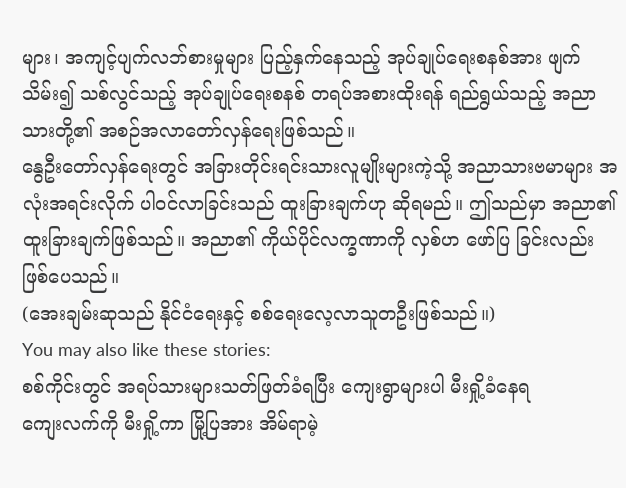များ၊ အကျင့်ပျက်လဘ်စားမှုများ ပြည့်နှက်နေသည့် အုပ်ချုပ်ရေးစနစ်အား ဖျက်သိမ်း၍ သစ်လွင်သည့် အုပ်ချုပ်ရေးစနစ် တရပ်အစားထိုးရန် ရည်ရွယ်သည့် အညာသားတို့၏ အစဉ်အလာတော်လှန်ရေးဖြစ်သည်။
နွေဦးတော်လှန်ရေးတွင် အခြားတိုင်းရင်းသားလူမျိုးများကဲ့သို့ အညာသားဗမာများ အလုံးအရင်းလိုက် ပါဝင်လာခြင်းသည် ထူးခြားချက်ဟု ဆိုရမည်။ ဤသည်မှာ အညာ၏ ထူးခြားချက်ဖြစ်သည်။ အညာ၏ ကိုယ်ပိုင်လက္ခဏာကို လှစ်ဟ ဖော်ပြ ခြင်းလည်း ဖြစ်ပေသည်။
(အေးချမ်းဆုသည် နိုင်ငံရေးနှင့် စစ်ရေးလေ့လာသူတဦးဖြစ်သည်။)
You may also like these stories:
စစ်ကိုင်းတွင် အရပ်သားများသတ်ဖြတ်ခံရပြီး ကျေးရွာများပါ မီးရှို့ခံနေရ
ကျေးလက်ကို မီးရှို့ကာ မြို့ပြအား အိမ်ရာမဲ့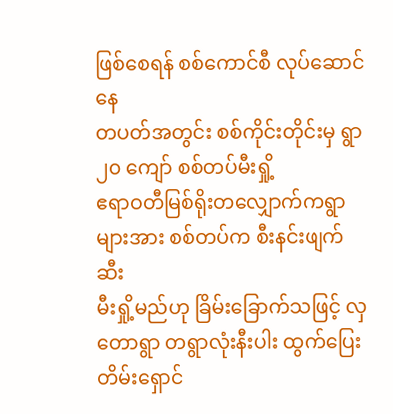ဖြစ်စေရန် စစ်ကောင်စီ လုပ်ဆောင်နေ
တပတ်အတွင်း စစ်ကိုင်းတိုင်းမှ ရွာ ၂၀ ကျော် စစ်တပ်မီးရှို့
ဧရာဝတီမြစ်ရိုးတလျှောက်ကရွာများအား စစ်တပ်က စီးနင်းဖျက်ဆီး
မီးရှို့မည်ဟု ခြိမ်းခြောက်သဖြင့် လှတောရွာ တရွာလုံးနီးပါး ထွက်ပြေးတိမ်းရှောင်